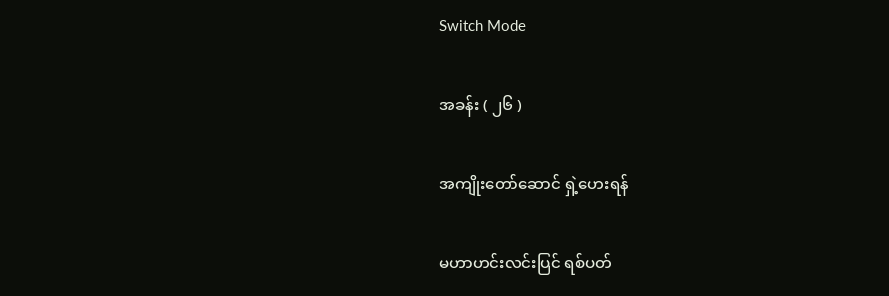Switch Mode

အခန်း ( ၂၆ )

အကျိုးတော်ဆောင် ရှဲ့ဟေးရန်

မဟာဟင်းလင်းပြင် ရစ်ပတ်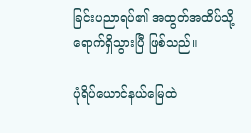ခြင်းပညာရပ်၏ အထွတ်အထိပ်သို့ ရောက်ရှိသွားပြီ ဖြစ်သည်။

ပုံရိပ်ယောင်နယ်မြေထဲ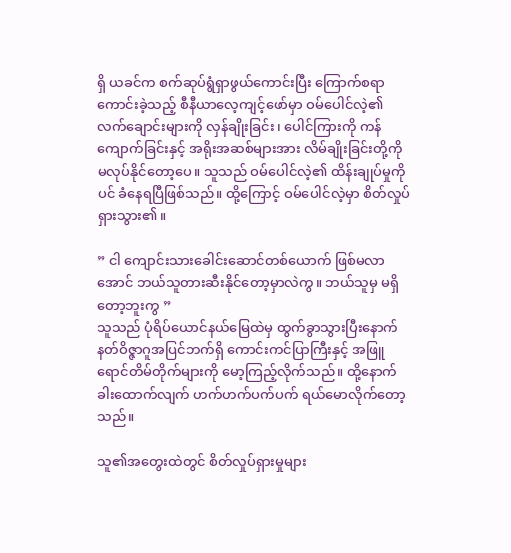ရှိ ယခင်က စက်ဆုပ်ရွံရှာဖွယ်ကောင်းပြီး ကြောက်စရာကောင်းခဲ့သည့် စီနီယာလေ့ကျင့်ဖော်မှာ ဝမ်ပေါင်လဲ့၏ လက်ချောင်းများကို လှန်ချိုးခြင်း၊ ပေါင်ကြားကို ကန်ကျောက်ခြင်းနှင့် အရိုးအဆစ်များအား လိမ်ချိုးခြင်းတို့ကို မလုပ်နိုင်တော့ပေ။ သူသည် ဝမ်ပေါင်လဲ့၏ ထိန်းချုပ်မှုကိုပင် ခံနေရပြီဖြစ်သည်။ ထို့ကြောင့် ဝမ်ပေါင်လဲ့မှာ စိတ်လှုပ်ရှားသွား၏။

” ငါ ကျောင်းသားခေါင်းဆောင်တစ်ယောက် ဖြစ်မလာအောင် ဘယ်သူတားဆီးနိုင်တော့မှာလဲကွ။ ဘယ်သူမှ မရှိတော့ဘူးကွ ”
သူသည် ပုံရိပ်ယောင်နယ်မြေထဲမှ ထွက်ခွာသွားပြီးနောက် နတ်ဝိဇ္ဇာဂူအပြင်ဘက်ရှိ ကောင်းကင်ပြာကြီးနှင့် အဖြူရောင်တိမ်တိုက်များကို မော့ကြည့်လိုက်သည်။ ထို့နောက် ခါးထောက်လျက် ဟက်ဟက်ပက်ပက် ရယ်မောလိုက်တော့သည်။

သူ၏အတွေးထဲတွင် စိတ်လှုပ်ရှားမှုများ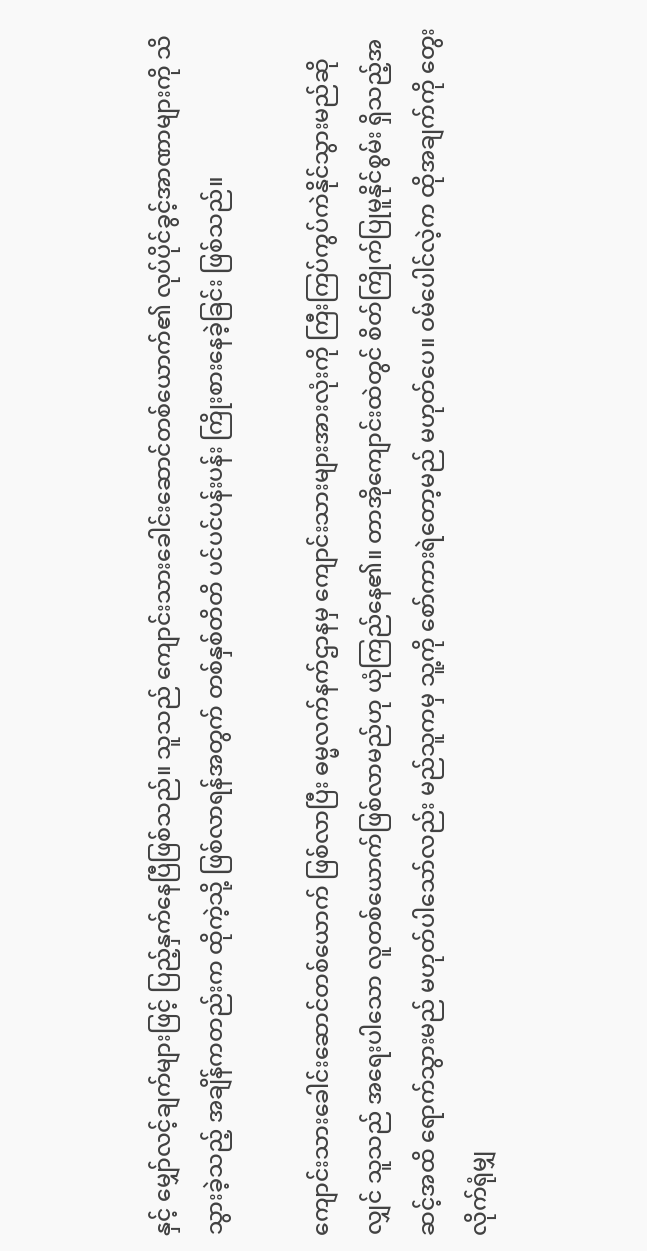နှင့် မျှော်လင့်ချက်များဖြင့် ပြည့်နှက်နေပြီဖြစ်သည်။ သူသည် ကျောင်းသားခေါင်းဆောင်တစ်ယောက်၏ လုပ်ပိုင်ခွင့်အာဏာများကို သိသွားခဲ့သည့် အချိန်ကတည်းက ထိုကဲ့သို့ ဖြစ်လာရန်အတွက် တစ်နှစ်တိတိ ပင်ပင်ပန်းပန်း ကြိုးစားနေခဲ့ခြင်း ဖြစ်သည်။

ကျောင်းသားခေါင်းဆောင်တစ်ယောက် ဖြစ်လာပြီး ဓမ္မလက်နက်ဌာနမှ ကျောင်းသားများအားလုံးကို ကြီးကြပ်ကွပ်ကဲနိုင်သွားမည်ဆိုလျှင် သူသည် အရေးပါသော လူတစ်ယောက်ဖြစ်လာမည်ဟု ယုံကြည်နေ၏။ တာအိုကျောင်းထဲတွင် စိတ်ကြိုက်ပြုမူနိုင်စွမ်း ရှိသည့်အဆင့်အထိ ရောက်သွားမည် မဟုတ်ပါသော်လည်း မည်သူကမှ သူ့ကို စော်ကားရဲတော့မည် မဟုတ်ပေ။ ဝမ်ပေါင်လဲ့က ထိုအချက်ကို တွေးလိုက်ရုံမျှ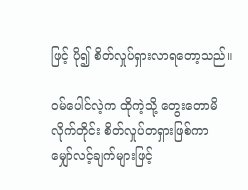ဖြင့် ပို၍ စိတ်လှုပ်ရှားလာရတော့သည်။

ဝမ်ပေါင်လဲ့က ထိုကဲ့သို့ တွေးတောမိလိုက်တိုင်း စိတ်လှုပ်တရှားဖြစ်ကာ မျှော်လင့်ချက်များဖြင့်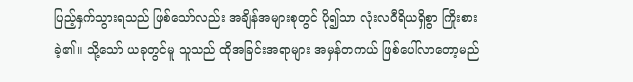ပြည့်နှက်သွားရသည် ဖြစ်သော်လည်း အချိန်အများစုတွင် ပို၍သာ လုံးလဝီရိယရှိစွာ ကြိုးစားခဲ့၏။ သို့သော် ယခုတွင်မူ သူသည် ထိုအခြင်းအရာများ အမှန်တကယ် ဖြစ်ပေါ်လာတော့မည်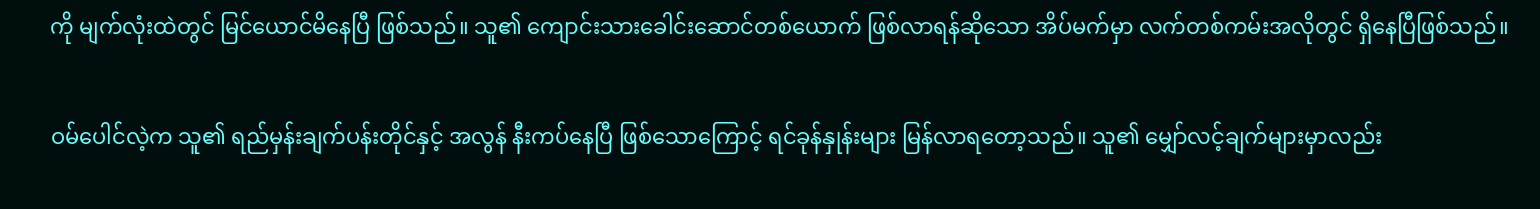ကို မျက်လုံးထဲတွင် မြင်ယောင်မိနေပြီ ဖြစ်သည်။ သူ၏ ကျောင်းသားခေါင်းဆောင်တစ်‌ယောက် ဖြစ်လာရန်ဆိုသော အိပ်မက်မှာ လက်တစ်ကမ်းအလိုတွင် ရှိနေပြီဖြစ်သည်။

ဝမ်ပေါင်လဲ့က သူ၏ ရည်မှန်းချက်ပန်းတိုင်နှင့် အလွန် နီးကပ်နေပြီ ဖြစ်သောကြောင့် ရင်ခုန်နှုန်းများ မြန်လာရတော့သည်။ သူ၏ မျှော်လင့်ချက်များမှာလည်း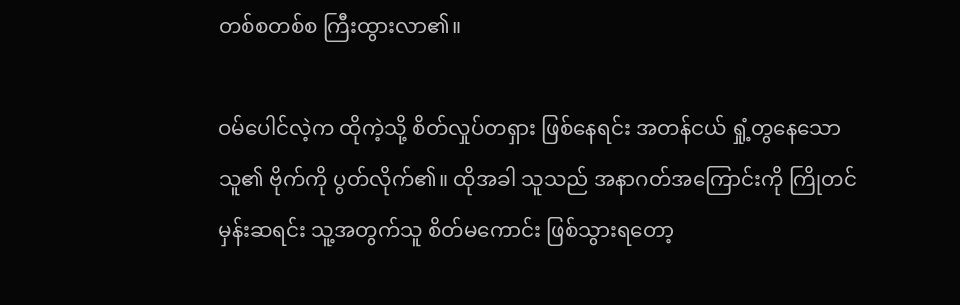တစ်စတစ်စ ကြီးထွားလာ၏။

ဝမ်ပေါင်လဲ့က ထိုကဲ့သို့ စိတ်လှုပ်တရှား ဖြစ်နေရင်း အတန်ငယ် ရှုံ့တွနေသော သူ၏ ဗိုက်ကို ပွတ်လိုက်၏။ ထိုအခါ သူသည် အနာဂတ်အကြောင်းကို ကြိုတင်မှန်းဆရင်း သူ့အတွက်သူ စိတ်မကောင်း ဖြစ်သွားရတော့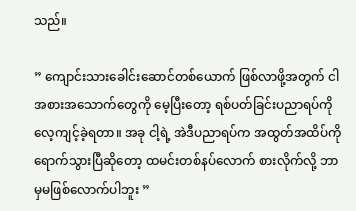သည်။

” ကျောင်းသားခေါင်းဆောင်တစ်ယောက် ဖြစ်လာဖို့အတွက် ငါ အစားအသောက်တွေကို မေ့ပြီးတော့ ရစ်ပတ်ခြင်းပညာရပ်ကို လေ့ကျင့်ခဲ့ရတာ။ အခု ငါ့ရဲ့ အဲဒီပညာရပ်က အထွတ်အထိပ်ကို ရောက်သွားပြီဆိုတော့ ထမင်းတစ်နပ်လောက် စားလိုက်လို့ ဘာမှမဖြစ်လောက်ပါဘူး ”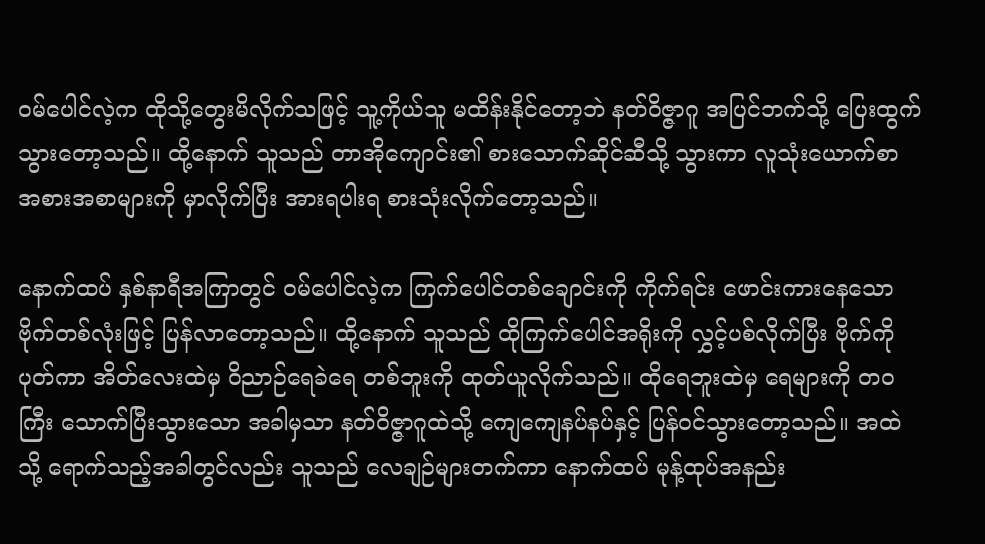ဝမ်ပေါင်လဲ့က ထိုသို့တွေးမိလိုက်သဖြင့် သူ့ကိုယ်သူ မထိန်းနိုင်တော့ဘဲ နတ်ဝိဇ္ဇာဂူ အပြင်ဘက်သို့ ပြေးထွက်သွားတော့သည်။ ထို့နောက် သူသည် တာအိုကျောင်း၏ စားသောက်ဆိုင်ဆီသို့ သွားကာ လူသုံးယောက်စာ အစားအစာများကို မှာလိုက်ပြီး အားရပါးရ စားသုံးလိုက်တော့သည်။

နောက်ထပ် နှစ်နာရီအကြာတွင် ဝမ်ပေါင်လဲ့က ကြက်ပေါင်တစ်ချောင်းကို ကိုက်ရင်း ဖောင်းကားနေသော ဗိုက်တစ်လုံးဖြင့် ပြန်လာတော့သည်။ ထို့နောက် သူသည် ထိုကြက်ပေါင်အရိုးကို လွှင့်ပစ်လိုက်ပြီး ဗိုက်ကိုပုတ်ကာ အိတ်လေးထဲမှ ဝိညာဉ်ရေခဲရေ တစ်ဘူးကို ထုတ်ယူလိုက်သည်။ ထိုရေဘူးထဲမှ ရေများကို တဝကြီး သောက်ပြီးသွားသော အခါမှသာ နတ်ဝိဇ္ဇာဂူထဲသို့ ကျေကျေနပ်နပ်နှင့် ပြန်ဝင်သွားတော့သည်။ အထဲသို့ ရောက်သည့်အခါတွင်လည်း သူသည် လေချဉ်များတက်ကာ နောက်ထပ် မုန့်ထုပ်အနည်း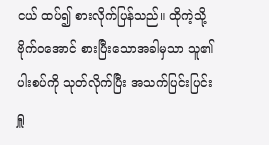ငယ် ထပ်၍ စားလိုက်ပြန်သည်။ ထိုကဲ့သို့ ဗိုက်ဝအောင် စားပြီးသောအခါမှသာ သူ၏ ပါးစပ်ကို သုတ်လိုက်ပြီး အသက်ပြင်းပြင်း ရှူ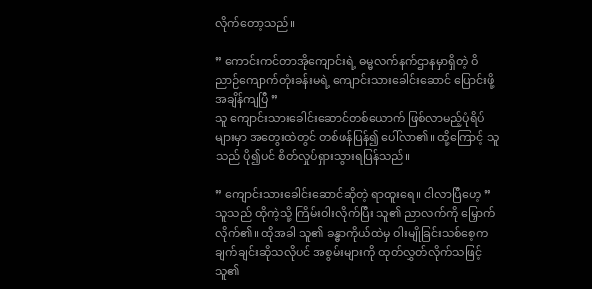လိုက်တော့သည်။

” ကောင်းကင်တာအိုကျောင်းရဲ့ ဓမ္မလက်နက်ဌာနမှာရှိတဲ့ ဝိညာဉ်ကျောက်တုံးခန်းမရဲ့ ကျောင်းသားခေါင်းဆောင် ပြောင်းဖို့ အချိန်ကျပြီ ”
သူ ကျောင်းသားခေါင်းဆောင်တစ်ယောက် ဖြစ်လာမည့်ပုံရိပ်များမှာ အတွေးထဲတွင် တစ်ဖန်ပြန်၍ ပေါ်လာ၏။ ထို့ကြောင့် သူသည် ပို၍ပင် စိတ်လှုပ်ရှားသွားရပြန်သည်။

” ကျောင်းသားခေါင်းဆောင်ဆိုတဲ့ ရာထူးရေ။ ငါလာပြီဟေ့ ”
သူသည် ထိုကဲ့သို့ ကြိမ်းဝါးလိုက်ပြီး သူ၏ ညာလက်ကို မြှောက်လိုက်၏။ ထိုအခါ သူ၏ ခန္ဓာကိုယ်ထဲမှ ဝါးမျိုခြင်းသစ်စေ့က ချက်ချင်းဆိုသလိုပင် အစွမ်းများကို ထုတ်လွှတ်လိုက်သဖြင့် သူ၏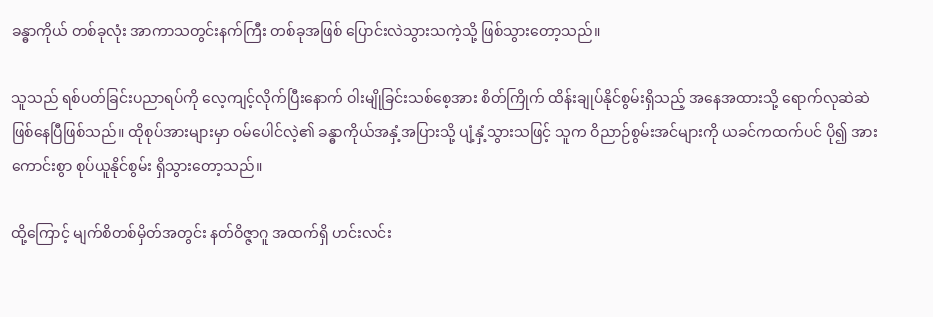ခန္ဓာကိုယ် တစ်ခုလုံး အာကာသတွင်းနက်ကြီး တစ်ခုအဖြစ် ပြောင်းလဲသွားသကဲ့သို့ ဖြစ်သွားတော့သည်။

သူသည် ရစ်ပတ်ခြင်းပညာရပ်ကို လေ့ကျင့်လိုက်ပြီးနောက် ဝါးမျိုခြင်းသစ်စေ့အား စိတ်ကြိုက် ထိန်းချုပ်နိုင်စွမ်းရှိသည့် အနေအထားသို့ ရောက်လုဆဲဆဲ ဖြစ်နေပြီဖြစ်သည်။ ထိုစုပ်အားများမှာ ဝမ်ပေါင်လဲ့၏ ခန္ဓာကိုယ်အနှံ့အပြားသို့ ပျံ့နှံ့သွားသဖြင့် သူက ဝိညာဉ်စွမ်းအင်များကို ယခင်ကထက်ပင် ပို၍ အားကောင်းစွာ စုပ်ယူနိုင်စွမ်း ရှိသွားတော့သည်။

ထို့ကြောင့် မျက်စိတစ်မှိတ်အတွင်း နတ်ဝိဇ္ဇာဂူ အထက်ရှိ ဟင်းလင်း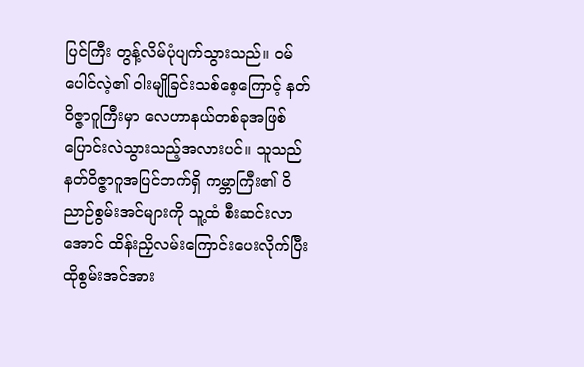ပြင်ကြီး တွန့်လိမ်ပုံပျက်သွားသည်။ ဝမ်ပေါင်လဲ့၏ ဝါးမျိုခြင်းသစ်စေ့ကြောင့် နတ်ဝိဇ္ဇာဂူကြီးမှာ လေဟာနယ်တစ်ခုအဖြစ် ပြောင်းလဲသွားသည့်အလားပင်။ သူသည် နတ်ဝိဇ္ဇာဂူအပြင်ဘက်ရှိ ကမ္ဘာကြီး၏ ဝိညာဉ်စွမ်းအင်များကို သူ့ထံ စီးဆင်းလာအောင် ထိန်းညှိလမ်းကြောင်းပေးလိုက်ပြီး ထိုစွမ်းအင်အား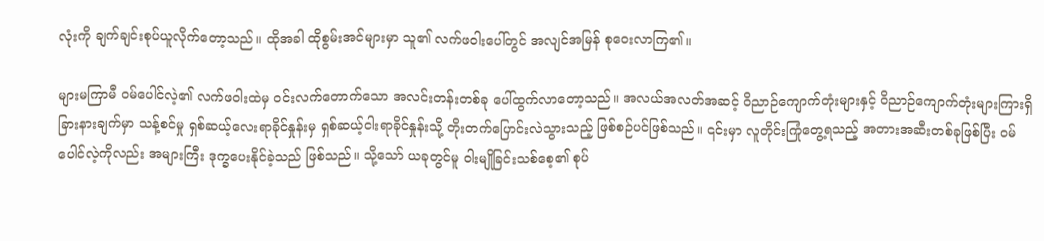လုံးကို ချက်ချင်းစုပ်ယူလိုက်တော့သည်။ ထိုအခါ ထိုစွမ်းအင်များမှာ သူ၏ လက်ဖဝါးပေါ်တွင် အလျင်အမြန် စုဝေးလာကြ၏။

များမကြာမီ ဝမ်ပေါင်လဲ့၏ လက်ဖဝါးထဲမှ ဝင်းလက်တောက်သော အလင်းတန်းတစ်ခု ပေါ်ထွက်လာတော့သည်။ အလယ်အလတ်အဆင့် ဝိညာဉ်ကျောက်တုံးများနှင့် ဝိညာဉ်ကျောက်တုံးများကြားရှိ ခြားနားချက်မှာ သန့်စင်မှု ရှစ်ဆယ့်လေးရာခိုင်နှုန်းမှ ရှစ်ဆယ့်ငါးရာခိုင်နှုန်းသို့ တိုးတက်ပြောင်းလဲသွားသည့် ဖြစ်စဉ်ပင်ဖြစ်သည်။ ၎င်းမှာ လူတိုင်းကြုံတွေ့ရသည့် အတားအဆီးတစ်ခုဖြစ်ပြီး ဝမ်ပေါင်လဲ့ကိုလည်း အများကြီး ဒုက္ခပေးနိုင်ခဲ့သည် ဖြစ်သည်။ သို့သော် ယခုတွင်မူ ဝါးမျိုခြင်းသစ်စေ့၏ စုပ်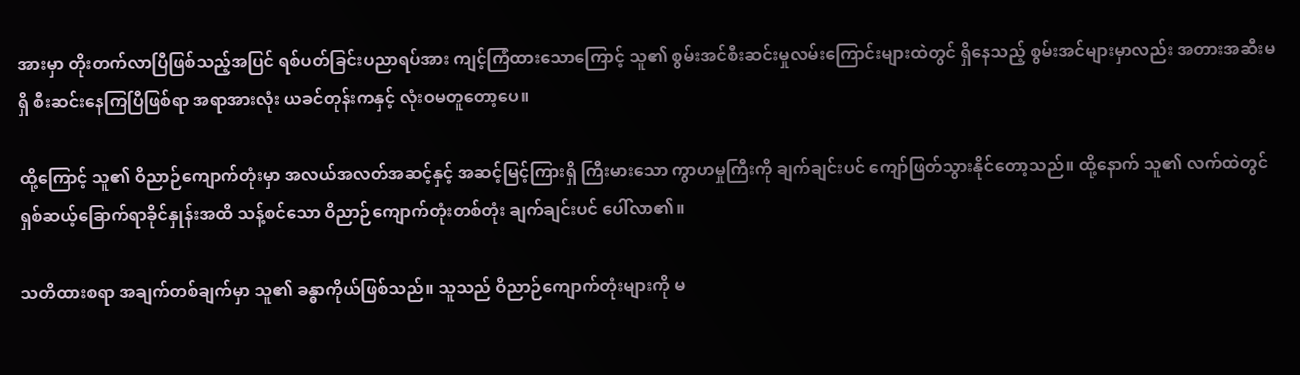အားမှာ တိုးတက်လာပြီဖြစ်သည့်အပြင် ရစ်ပတ်ခြင်းပညာရပ်အား ကျင့်ကြံထားသောကြောင့် သူ၏ စွမ်းအင်စီးဆင်းမှုလမ်းကြောင်းများထဲတွင် ရှိနေသည့် စွမ်းအင်များမှာလည်း အတားအဆီးမရှိ စီးဆင်းနေကြပြီဖြစ်ရာ အရာအားလုံး ယခင်တုန်းကနှင့် လုံးဝမတူတော့ပေ။

ထို့ကြောင့် သူ၏ ဝိညာဉ်ကျောက်တုံးမှာ အလယ်အလတ်အဆင့်နှင့် အဆင့်မြင့်ကြားရှိ ကြီးမားသော ကွာဟမှုကြီးကို ချက်ချင်းပင် ကျော်ဖြတ်သွားနိုင်တော့သည်။ ထို့နောက် သူ၏ လက်ထဲတွင် ရှစ်ဆယ့်ခြောက်ရာခိုင်နှုန်းအထိ သန့်စင်သော ဝိညာဉ်ကျောက်တုံးတစ်တုံး ချက်ချင်းပင် ပေါ်လာ၏။

သတိထားစရာ အချက်တစ်ချက်မှာ သူ၏ ခန္ဓာကိုယ်ဖြစ်သည်။ သူသည် ဝိညာဉ်ကျောက်တုံးများကို မ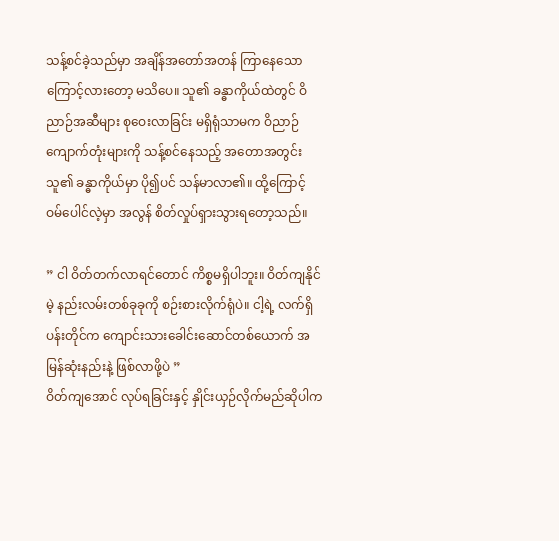သန့်စင်ခဲ့သည်မှာ အချိန်အတော်အတန် ကြာနေသောကြောင့်လားတော့ မသိပေ။ သူ၏ ခန္ဓာကိုယ်ထဲတွင် ဝိညာဉ်အဆီများ စုဝေးလာခြင်း မရှိရုံသာမက ဝိညာဉ်ကျောက်တုံးများကို သန့်စင်နေသည့် အတောအတွင်း သူ၏ ခန္ဓာကိုယ်မှာ ပို၍ပင် သန်မာလာ၏။ ထို့ကြောင့် ဝမ်ပေါင်လဲ့မှာ အလွန် စိတ်လှုပ်ရှားသွားရတော့သည်။

” ငါ ဝိတ်တက်လာရင်တောင် ကိစ္စမရှိပါဘူး။ ဝိတ်ကျနိုင်မဲ့ နည်းလမ်းတစ်ခုခုကို စဉ်းစားလိုက်ရုံပဲ။ ငါ့ရဲ့ လက်ရှိ ပန်းတိုင်က ကျောင်းသားခေါင်းဆောင်တစ်ယောက် အမြန်ဆုံးနည်းနဲ့ ဖြစ်လာဖို့ပဲ ”
ဝိတ်ကျအောင် လုပ်ရခြင်းနှင့် နှိုင်းယှဉ်လိုက်မည်ဆိုပါက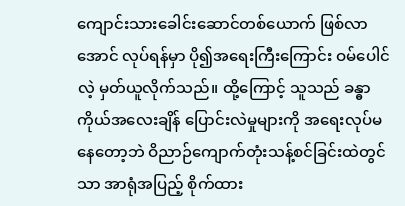ကျောင်းသားခေါင်းဆောင်တစ်ယောက် ဖြစ်လာအောင် လုပ်ရန်မှာ ပို၍အရေးကြီးကြောင်း ဝမ်ပေါင်လဲ့ မှတ်ယူလိုက်သည်။ ထို့ကြောင့် သူသည် ခန္ဓာကိုယ်အလေးချိန် ပြောင်းလဲမှုများကို အရေးလုပ်မနေတော့ဘဲ ဝိညာဉ်ကျောက်တုံးသန့်စင်ခြင်းထဲတွင်သာ အာရုံအပြည့် စိုက်ထား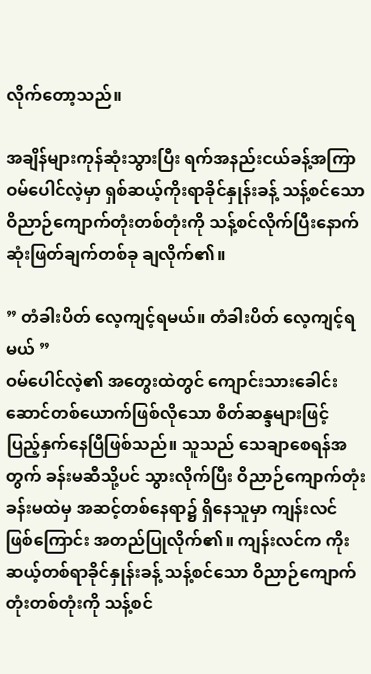လိုက်တော့သည်။

အချိန်များကုန်ဆုံးသွားပြီး ရက်အနည်းငယ်ခန့်အကြာ ဝမ်ပေါင်လဲ့မှာ ရှစ်ဆယ့်ကိုးရာခိုင်နှုန်းခန့် သန့်စင်သော ဝိညာဉ်ကျောက်တုံးတစ်တုံးကို သန့်စင်လိုက်ပြီးနောက် ဆုံးဖြတ်ချက်တစ်ခု ချလိုက်၏။

” တံခါးပိတ် လေ့ကျင့်ရမယ်။ တံခါးပိတ် လေ့ကျင့်ရမယ် ”
ဝမ်ပေါင်လဲ့၏ အတွေးထဲတွင် ကျောင်းသားခေါင်းဆောင်တစ်ယောက်ဖြစ်လိုသော စိတ်ဆန္ဒများဖြင့် ပြည့်နှက်နေပြီဖြစ်သည်။ သူသည် သေချာစေရန်အတွက် ခန်းမဆီသို့ပင် သွားလိုက်ပြီး ဝိညာဉ်ကျောက်တုံးခန်းမထဲမှ အဆင့်တစ်နေရာ၌ ရှိနေသူမှာ ကျန်းလင်ဖြစ်‌ကြောင်း အတည်ပြုလိုက်၏။ ကျန်းလင်က ကိုးဆယ့်တစ်ရာခိုင်နှုန်းခန့် သန့်စင်သော ဝိညာဉ်ကျောက်တုံးတစ်တုံးကို သန့်စင်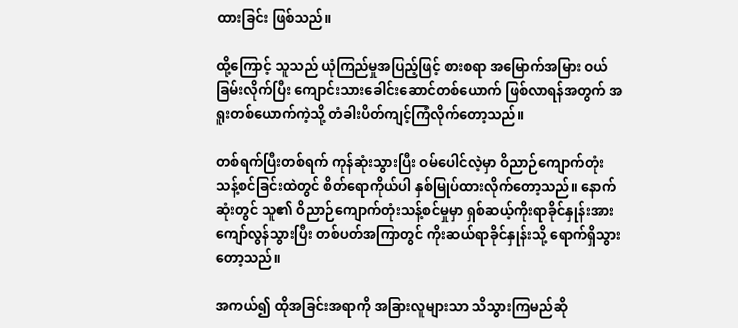ထားခြင်း ဖြစ်သည်။

ထို့ကြောင့် သူသည် ယုံကြည်မှုအပြည့်ဖြင့် စားစရာ အမြောက်အမြား ဝယ်ခြမ်းလိုက်ပြီး ကျောင်းသားခေါင်းဆောင်တစ်ယောက် ဖြစ်လာရန်အတွက် အရူးတစ်ယောက်ကဲ့သို့ တံခါးပိတ်ကျင့်ကြံလိုက်တော့သည်။

တစ်ရက်ပြီးတစ်ရက် ကုန်ဆုံးသွားပြီး ဝမ်ပေါင်လဲ့မှာ ဝိညာဉ်ကျောက်တုံးသန့်စင်ခြင်းထဲတွင် စိတ်ရောကိုယ်ပါ နှစ်မြုပ်ထားလိုက်တော့သည်။ နောက်ဆုံးတွင် သူ၏ ဝိညာဉ်ကျောက်တုံးသန့်စင်မှုမှာ ရှစ်ဆယ့်ကိုးရာခိုင်နှုန်းအား ကျော်လွန်သွားပြီး တစ်ပတ်အကြာတွင် ကိုးဆယ်ရာခိုင်နှုန်းသို့ ရောက်ရှိသွားတော့သည်။

အကယ်၍ ထိုအခြင်းအရာကို အခြားလူများသာ သိသွားကြမည်ဆို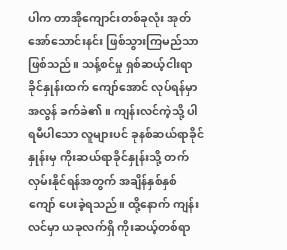ပါက တာအိုကျောင်းတစ်ခုလုံး အုတ်အော်သောင်းနင်း ဖြစ်သွားကြမည်သာဖြစ်သည်။ သန့်စင်မှု ရှစ်ဆယ့်ငါးရာခိုင်နှုန်းထက် ကျော်အောင် လုပ်ရန်မှာ အလွန် ခက်ခဲ၏။ ကျန်းလင်ကဲ့သို့ ပါရမီပါသော လူများပင် ခုနစ်ဆယ်ရာခိုင်နှုန်းမှ ကိုးဆယ်ရာခိုင်နှုန်းသို့ တက်လှမ်းနိုင်ရန်အတွက် အချိန်နှစ်နှစ်ကျော် ပေးခဲ့ရသည်။ ထို့နောက် ကျန်းလင်မှာ ယခုလက်ရှိ ကိုးဆယ့်တစ်ရာ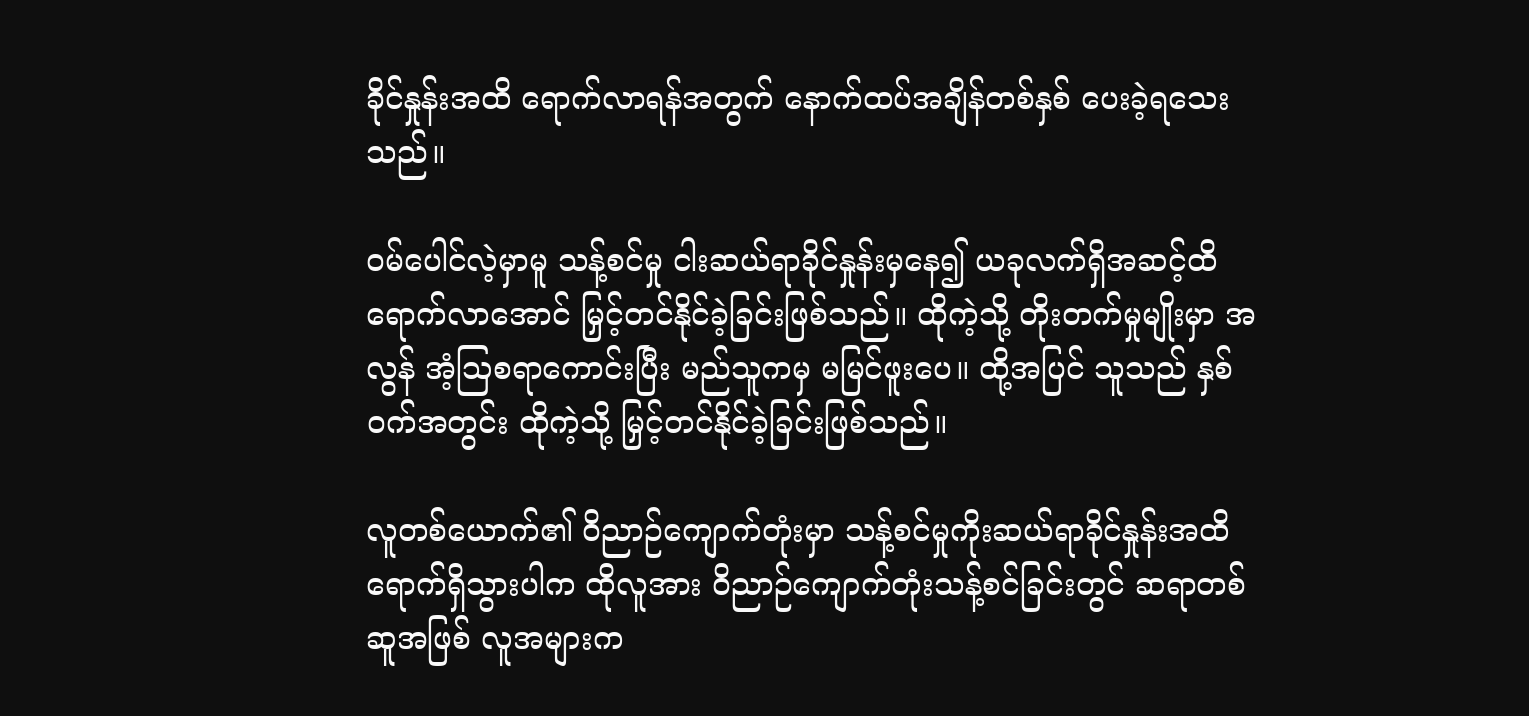ခိုင်နှုန်းအထိ ရောက်လာရန်အတွက် နောက်ထပ်အချိန်တစ်နှစ် ပေးခဲ့ရသေးသည်။

ဝမ်ပေါင်လဲ့မှာမူ သန့်စင်မှု ငါးဆယ်ရာခိုင်နှုန်းမှနေ၍ ယခုလက်ရှိအဆင့်ထိ ရောက်လာအောင် မြှင့်တင်နိုင်ခဲ့ခြင်းဖြစ်သည်။ ထိုကဲ့သို့ တိုးတက်မှုမျိုးမှာ အလွန် အံ့ဩစရာကောင်းပြီး မည်သူကမှ မမြင်ဖူးပေ။ ထို့အပြင် သူသည် နှစ်ဝက်အတွင်း ထိုကဲ့သို့ မြှင့်တင်နိုင်ခဲ့ခြင်းဖြစ်သည်။

လူတစ်ယောက်၏ ဝိညာဉ်ကျောက်တုံးမှာ သန့်စင်မှုကိုးဆယ်ရာခိုင်နှုန်းအထိ ရောက်ရှိသွားပါက ထိုလူအား ဝိညာဉ်ကျောက်တုံးသန့်စင်ခြင်းတွင် ဆရာတစ်ဆူအဖြစ် လူအများက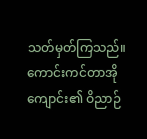သတ်မှတ်ကြသည်။ ကောင်းကင်တာအိုကျောင်း၏ ဝိညာဉ်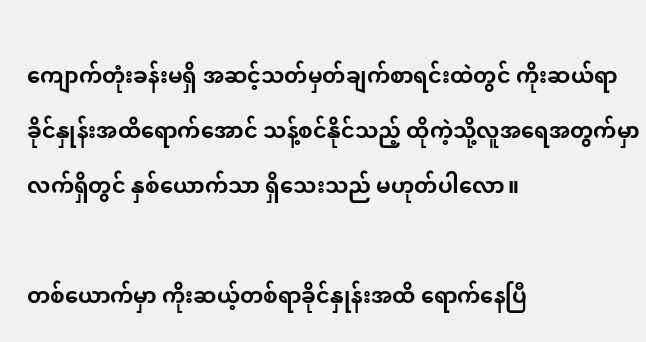ကျောက်တုံးခန်းမရှိ အဆင့်သတ်မှတ်ချက်စာရင်းထဲတွင် ကိုးဆယ်ရာခိုင်နှုန်းအထိရောက်အောင် သန့်စင်နိုင်သည့် ထိုကဲ့သို့လူအရေအတွက်မှာ လက်ရှိတွင် နှစ်ယောက်သာ ရှိသေးသည် မဟုတ်ပါလော။

တစ်ယောက်မှာ ကိုးဆယ့်တစ်ရာခိုင်နှုန်းအထိ ရောက်နေပြီ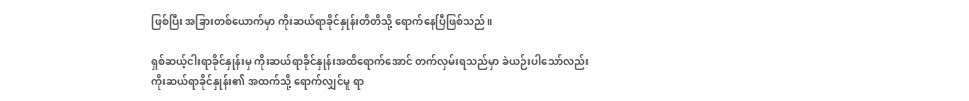ဖြစ်ပြီး အခြားတစ်ယောက်မှာ ကိုးဆယ်ရာခိုင်နှုန်းတိတိသို့ ရောက်နေပြီဖြစ်သည်။

ရှစ်ဆယ့်ငါးရာခိုင်နှုန်းမှ ကိုးဆယ်ရာခိုင်နှုန်းအထိရောက်အောင် တက်လှမ်းရသည်မှာ ခဲယဉ်းပါသော်လည်း ကိုးဆယ်ရာခိုင်နှုန်း၏ အထက်သို့ ရောက်လျှင်မူ ရာ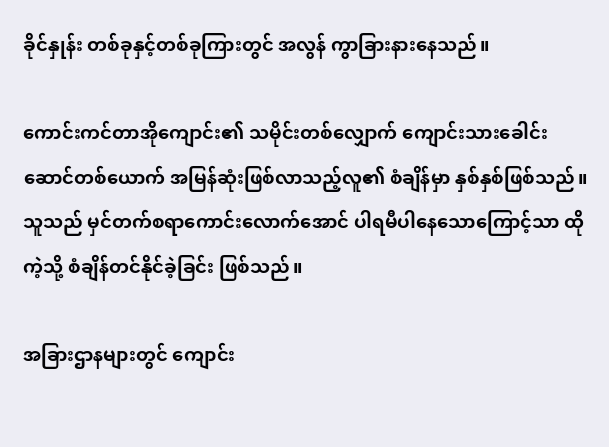ခိုင်နှုန်း တစ်ခုနှင့်တစ်ခုကြားတွင် အလွန် ကွာခြားနားနေသည်။

ကောင်းကင်တာအိုကျောင်း၏ သမိုင်းတစ်လျှောက် ကျောင်းသားခေါင်းဆောင်တစ်ယောက် အမြန်ဆုံးဖြစ်လာသည့်လူ၏ စံချိန်မှာ နှစ်နှစ်ဖြစ်သည်။ သူသည် မှင်တက်စရာကောင်းလောက်အောင် ပါရမီပါနေသောကြောင့်သာ ထိုကဲ့သို့ စံချိန်တင်နိုင်ခဲ့ခြင်း ဖြစ်သည်။

အခြားဌာနများတွင် ကျောင်း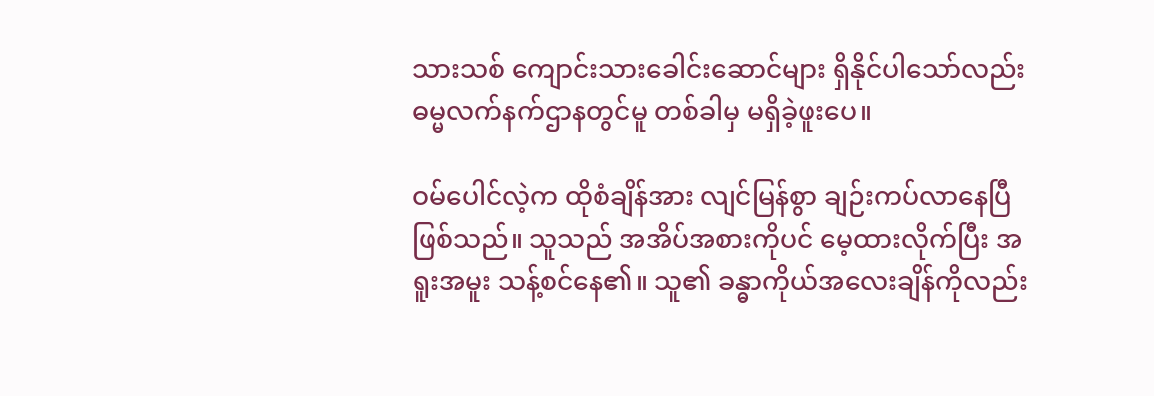သားသစ် ကျောင်းသားခေါင်းဆောင်များ ရှိနိုင်ပါသော်လည်း ဓမ္မလက်နက်ဌာနတွင်မူ တစ်ခါမှ မရှိခဲ့ဖူးပေ။

ဝမ်ပေါင်လဲ့က ထိုစံချိန်အား လျင်မြန်စွာ ချဉ်းကပ်လာနေပြီဖြစ်သည်။ သူသည် အအိပ်အစားကိုပင် မေ့ထားလိုက်ပြီး အရူးအမူး သန့်စင်နေ၏။ သူ၏ ခန္ဓာကိုယ်အလေးချိန်ကိုလည်း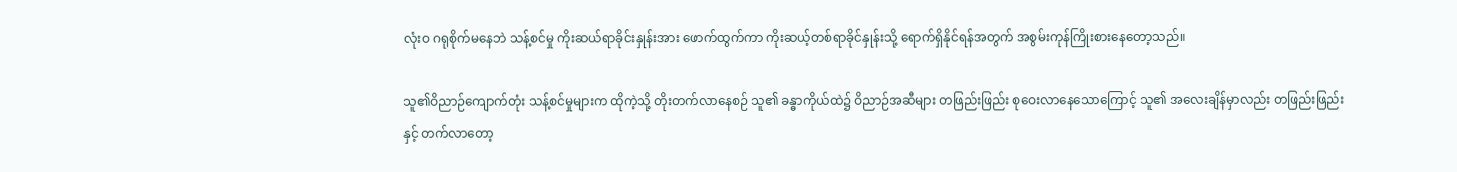လုံးဝ ဂရုစိုက်မနေဘဲ သန့်စင်မှု ကိုးဆယ်ရာခိုင်းနှုန်းအား ဖောက်ထွက်ကာ ကိုးဆယ့်တစ်ရာခိုင်နှုန်းသို့ ရောက်ရှိနိုင်ရန်အတွက် အစွမ်းကုန်ကြိုးစားနေတော့သည်။

သူ၏ဝိညာဉ်ကျောက်တုံး သန့်စင်မှုများက ထိုကဲ့သို့ တိုးတက်လာနေစဉ် သူ၏ ခန္ဓာကိုယ်ထဲ၌ ဝိညာဉ်အဆီများ တဖြည်းဖြည်း စုဝေးလာနေသောကြောင့် သူ၏ အလေးချိန်မှာလည်း တဖြည်းဖြည်းနှင့် တက်လာတော့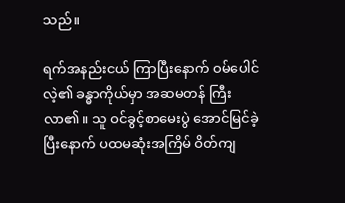သည်။

ရက်အနည်းငယ် ကြာပြီးနောက် ဝမ်ပေါင်လဲ့၏ ခန္ဓာကိုယ်မှာ အဆမတန် ကြီးလာ၏။ သူ ဝင်ခွင့်စာမေးပွဲ အောင်မြင်ခဲ့ပြီးနောက် ပထမဆုံးအကြိမ် ဝိတ်ကျ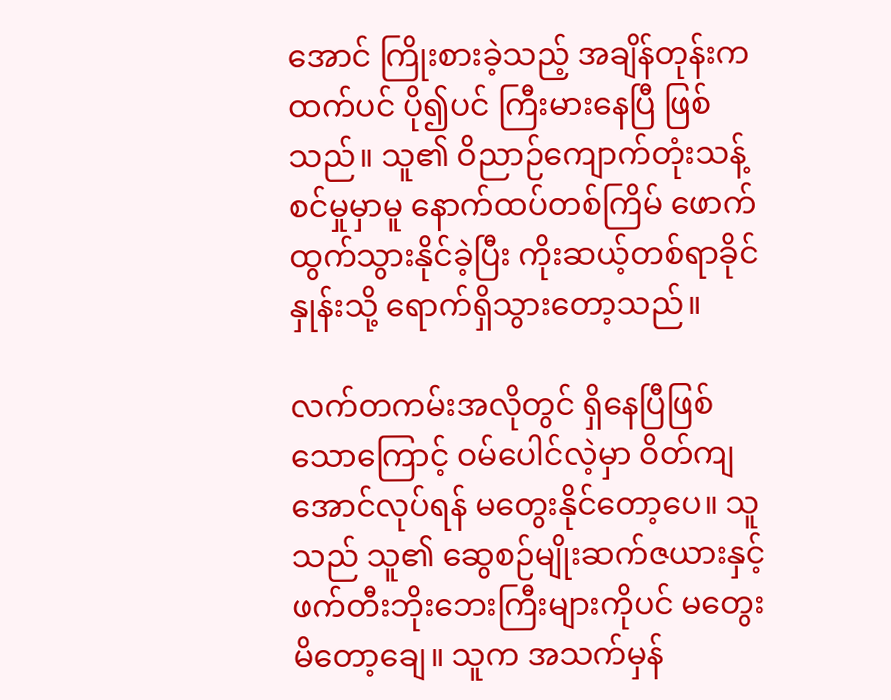အောင် ကြိုးစားခဲ့သည့် အချိန်တုန်းကထက်ပင် ပို၍ပင် ကြီးမားနေပြီ ဖြစ်သည်။ သူ၏ ဝိညာဉ်ကျောက်တုံးသန့်စင်မှုမှာမူ နောက်ထပ်တစ်ကြိမ် ဖောက်ထွက်သွားနိုင်ခဲ့ပြီး ကိုးဆယ့်တစ်ရာခိုင်နှုန်းသို့ ရောက်ရှိသွားတော့သည်။

လက်တကမ်းအလိုတွင် ရှိနေပြီဖြစ်သောကြောင့် ဝမ်ပေါင်လဲ့မှာ ဝိတ်ကျအောင်လုပ်ရန် မတွေးနိုင်တော့ပေ။ သူသည် သူ၏ ဆွေစဉ်မျိုးဆက်ဇယားနှင့် ဖက်တီးဘိုးဘေးကြီးများကိုပင် မတွေးမိတော့ချေ။ သူက အသက်မှန်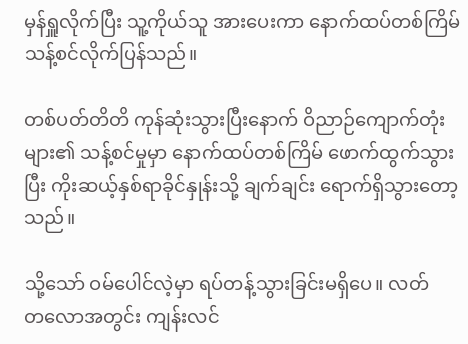မှန်ရှူလိုက်ပြီး သူ့ကိုယ်သူ အားပေးကာ ‌နောက်ထပ်တစ်ကြိမ် သန့်စင်လိုက်ပြန်သည်။

တစ်ပတ်တိတိ ကုန်ဆုံးသွားပြီးနောက် ဝိညာဉ်ကျောက်တုံးများ၏ သန့်စင်မှုမှာ နောက်ထပ်တစ်ကြိမ် ဖောက်ထွက်သွားပြီး ကိုးဆယ့်နှစ်ရာခိုင်နှုန်းသို့ ချက်ချင်း ရောက်ရှိသွားတော့သည်။

သို့သော် ဝမ်ပေါင်လဲ့မှာ ရပ်တန့်သွားခြင်းမရှိပေ။ လတ်တ‌လောအတွင်း ကျန်းလင်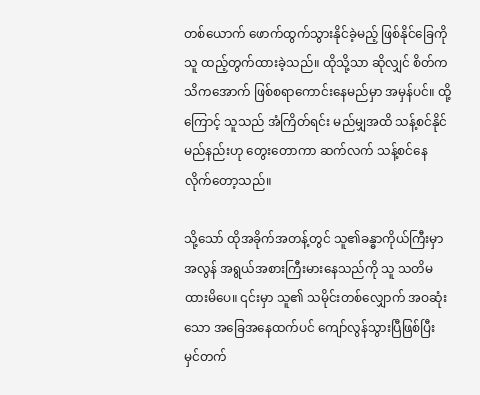တစ်ယောက် ဖောက်ထွက်သွားနိုင်ခဲ့မည့် ဖြစ်နိုင်ခြေကို သူ ထည့်တွက်ထားခဲ့သည်။ ထိုသို့သာ ဆိုလျှင် စိတ်ကသိကအောက် ဖြစ်စရာကောင်းနေမည်မှာ အမှန်ပင်။ ထို့ကြောင့် သူသည် အံကြိတ်ရင်း မည်မျှအထိ သန့်စင်နိုင်မည်နည်းဟု တွေးတောကာ ဆက်လက် သန့်စင်နေလိုက်တော့သည်။

သို့သော် ထိုအခိုက်အတန့်တွင် သူ၏ခန္ဓာကိုယ်ကြီးမှာ အလွန် အရွယ်အစားကြီးမားနေသည်ကို သူ သတိမထားမိပေ။ ၎င်းမှာ သူ၏ သမိုင်းတစ်လျှောက် အဝဆုံးသော အခြေအနေထက်ပင် ကျော်လွန်သွားပြီဖြစ်ပြီး မှင်တက်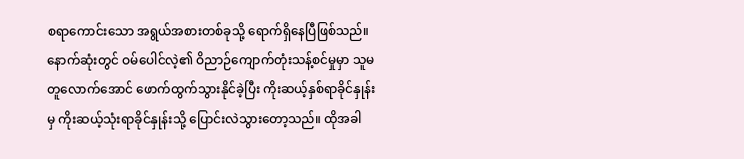စရာကောင်းသော အရွယ်အစားတစ်ခုသို့ ရောက်ရှိနေပြီဖြစ်သည်။ နောက်ဆုံးတွင် ဝမ်ပေါင်လဲ့၏ ဝိညာဉ်ကျောက်တုံးသန့်စင်မှုမှာ သူမတူလောက်အောင် ဖောက်ထွက်သွားနိုင်ခဲ့ပြီး ကိုးဆယ့်နှစ်ရာခိုင်နှုန်းမှ ကိုးဆယ့်သုံးရာခိုင်နှုန်းသို့ ပြောင်းလဲသွားတော့သည်။ ထိုအခါ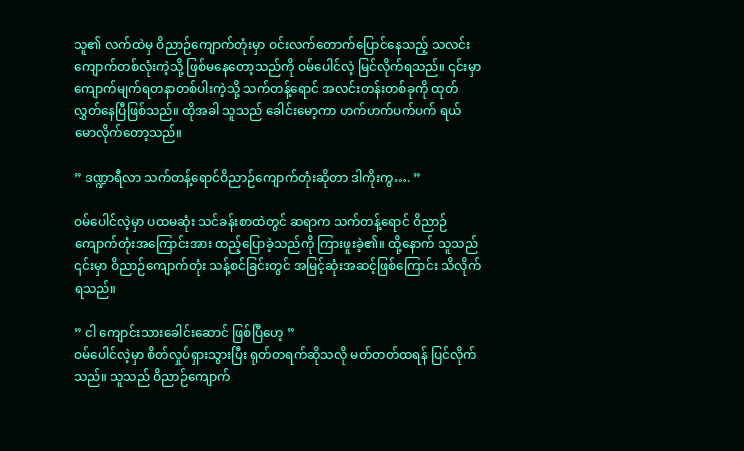သူ၏ လက်ထဲမှ ဝိညာဉ်ကျောက်တုံးမှာ ဝင်းလက်တောက်ပြောင်နေသည့် သလင်းကျောက်တစ်လုံးကဲ့သို့ ဖြစ်မနေတော့သည်ကို ဝမ်ပေါင်လဲ့ မြင်လိုက်ရသည်။ ၎င်းမှာ ကျောက်မျက်ရတနာတစ်ပါးကဲ့သို့ သက်တန့်ရောင် အလင်းတန်းတစ်ခုကို ထုတ်လွှတ်နေပြီဖြစ်သည်။ ထိုအခါ သူသည် ခေါင်းမော့ကာ ဟက်ဟက်ပက်ပက် ရယ်မောလိုက်တော့သည်။

” ဒဏ္ဍာရီလာ သက်တန့်ရောင်ဝိညာဉ်ကျောက်တုံးဆိုတာ ဒါကိုးကွ…. ”

ဝမ်ပေါင်လဲ့မှာ ပထမဆုံး သင်ခန်းစာထဲတွင် ဆရာက သက်တန့်ရောင် ဝိညာဉ်ကျောက်တုံးအကြောင်းအား ထည့်ပြောခဲ့သည်ကို ကြားဖူးခဲ့၏။ ထို့နောက် သူသည် ၎င်းမှာ ဝိညာဉ်ကျောက်တုံး သန့်စင်ခြင်းတွင် အမြင့်ဆုံးအဆင့်ဖြစ်ကြောင်း သိလိုက်ရသည်။

” ငါ ကျောင်းသားခေါင်းဆောင် ဖြစ်ပြီဟေ့ ”
ဝမ်ပေါင်လဲ့မှာ စိတ်လှုပ်ရှားသွားပြီး ရုတ်တရက်ဆိုသလို မတ်တတ်ထရန် ပြင်လိုက်သည်။ သူသည် ဝိညာဉ်ကျောက်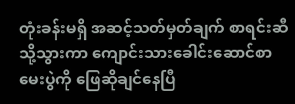တုံးခန်းမရှိ အဆင့်သတ်မှတ်ချက် စာရင်းဆီသို့သွားကာ ကျောင်းသားခေါင်းဆောင်စာမေးပွဲကို ဖြေဆိုချင်နေပြီ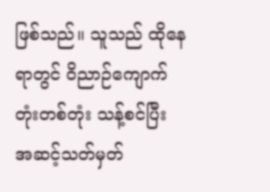ဖြစ်သည်။ သူသည် ထိုနေရာတွင် ဝိညာဉ်ကျောက်တုံးတစ်တုံး သန့်စင်ပြီး အဆင့်သတ်မှတ်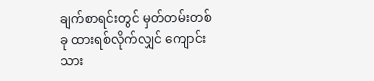ချက်စာရင်းတွင် မှတ်တမ်းတစ်ခု ထားရစ်လိုက်လျှင် ကျောင်းသား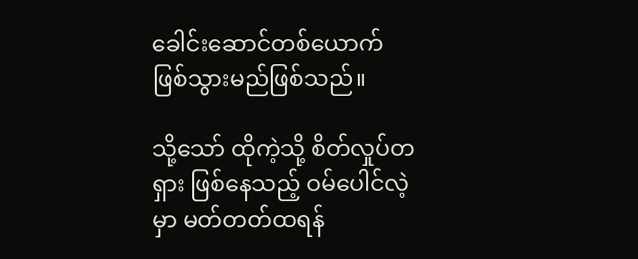ခေါင်းဆောင်တစ်ယောက် ဖြစ်သွားမည်ဖြစ်သည်။

သို့သော် ထိုကဲ့သို့ စိတ်လှုပ်တရှား ဖြစ်နေသည့် ဝမ်ပေါင်လဲ့မှာ မတ်တတ်ထရန်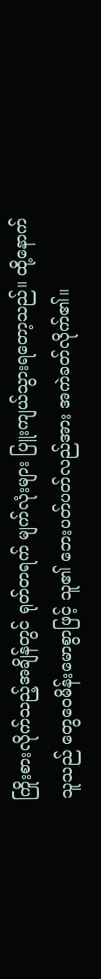ကြိုးစားလိုက်သည့်အချိန်တွင် ရုတ်တရက် မျက်လုံးများ ပြူးကျယ်သွားရတော့သည်။ ထို့နောက် သူသည် တွေဝေမိန်းမောစွာဖြင့် သူ၏ ဘေးပတ်ပတ်လည်အား အကဲခတ်လိုက်၏။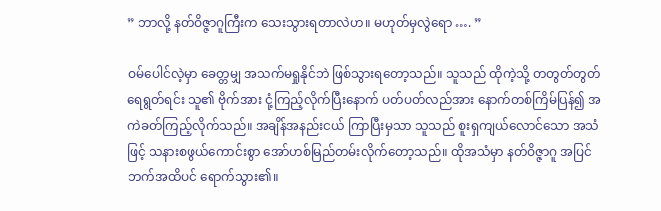” ဘာလို့ နတ်ဝိဇ္ဇာဂူကြီးက သေးသွားရတာလဲဟ။ မဟုတ်မှလွဲရော …. ”

ဝမ်ပေါင်လဲ့မှာ ခေတ္တမျှ အသက်မရှုနိုင်ဘဲ ဖြစ်သွားရတော့သည်။ သူသည် ထိုကဲ့သို့ တတွတ်တွတ်ရေရွတ်ရင်း သူ၏ ဗိုက်အား ငုံ့ကြည့်လိုက်ပြီးနောက် ပတ်ပတ်လည်အား နောက်တစ်ကြိမ်ပြန်၍ အကဲခတ်ကြည့်လိုက်သည်။ အချိန်အနည်းငယ် ကြာပြီးမှသာ သူသည် စူးရှကျယ်လောင်သော အသံဖြင့် သနားစဖွယ်ကောင်းစွာ အော်ဟစ်မြည်တမ်းလိုက်တော့သည်။ ထိုအသံမှာ နတ်ဝိဇ္ဇာဂူ အပြင်ဘက်အထိပင် ရောက်သွား၏။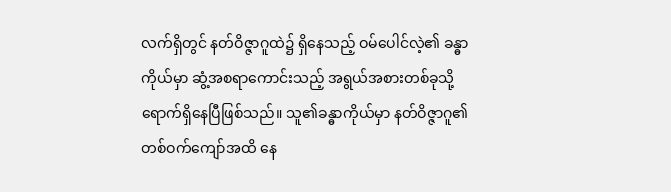လက်ရှိတွင် နတ်ဝိဇ္ဇာဂူထဲ၌ ရှိနေသည့် ဝမ်ပေါင်လဲ့၏ ခန္ဓာကိုယ်မှာ ဆွံ့အစရာကောင်းသည့် အရွယ်အစားတစ်ခုသို့ ရောက်ရှိနေပြီဖြစ်သည်။ သူ၏ခန္ဓာကိုယ်မှာ နတ်ဝိဇ္ဇာဂူ၏ တစ်ဝက်ကျော်အထိ နေ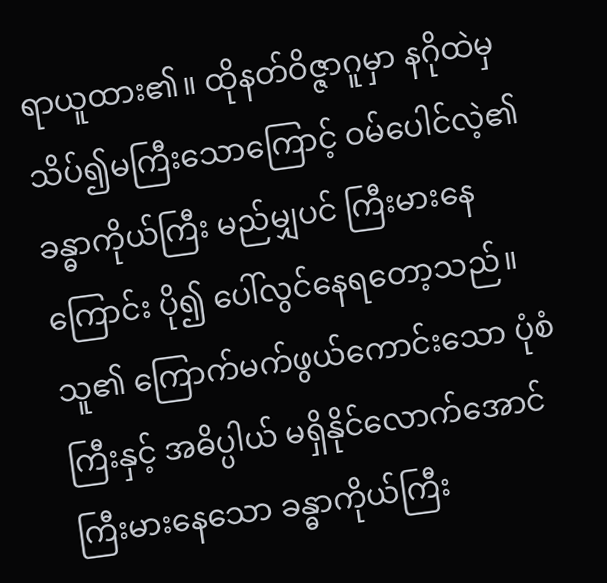ရာယူထား၏။ ထိုနတ်ဝိဇ္ဇာဂူမှာ နဂိုထဲမှ သိပ်၍မကြီးသောကြောင့် ဝမ်ပေါင်လဲ့၏ ခန္ဓာကိုယ်ကြီး မည်မျှပင် ကြီးမားနေကြောင်း ပို၍ ပေါ်လွင်နေရတော့သည်။ သူ၏ ကြောက်မက်ဖွယ်ကောင်းသော ပုံစံကြီးနှင့် အဓိပ္ပါယ် မရှိနိုင်လောက်အောင် ကြီးမားနေသော ခန္ဓာကိုယ်ကြီး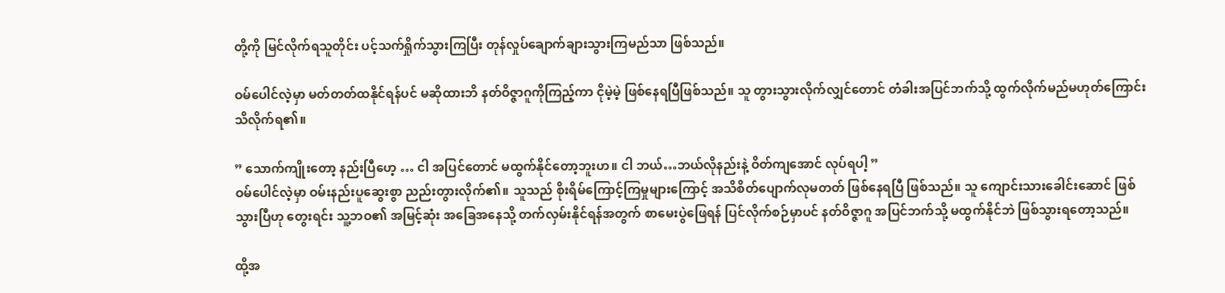တို့ကို မြင်လိုက်ရသူတိုင်း ပင့်သက်ရှိုက်သွားကြပြီး တုန်လှုပ်ချောက်ချားသွားကြမည်သာ ဖြစ်သည်။

ဝမ်ပေါင်လဲ့မှာ မတ်တတ်ထနိုင်ရန်ပင် မဆိုထားဘိ နတ်ဝိဇ္ဇာဂူကိုကြည့်ကာ ငိုမဲ့မဲ့ ဖြစ်နေရပြီဖြစ်သည်။ သူ တွားသွားလိုက်လျှင်တောင် တံခါးအပြင်ဘက်သို့ ထွက်လိုက်မည်မဟုတ်ကြောင်း သိလိုက်ရ၏။

” သောက်ကျိုးတော့ နည်းပြီဟေ့ … ငါ အပြင်တောင် မထွက်နိုင်တော့ဘူးဟ။ ငါ ဘယ်…ဘယ်လိုနည်းနဲ့ ဝိတ်ကျအောင် လုပ်ရပါ့ ”
ဝမ်ပေါင်လဲ့မှာ ဝမ်းနည်းပူဆွေးစွာ ညည်းတွားလိုက်၏။ သူသည် စိုးရိမ်ကြောင့်ကြမှုများကြောင့် အသိစိတ်ပျောက်လုမတတ် ဖြစ်နေရပြီ ဖြစ်သည်။ သူ ကျောင်းသားခေါင်းဆောင် ဖြစ်သွားပြီဟု တွေးရင်း သူ့ဘဝ၏ အမြင့်ဆုံး အခြေအနေသို့ တက်လှမ်းနိုင်ရန်အတွက် စာမေးပွဲဖြေရန် ပြင်လိုက်စဉ်မှာပင် နတ်ဝိဇ္ဇာဂူ အပြင်ဘက်သို့ မထွက်နိုင်ဘဲ ဖြစ်သွားရတော့သည်။

ထို့အ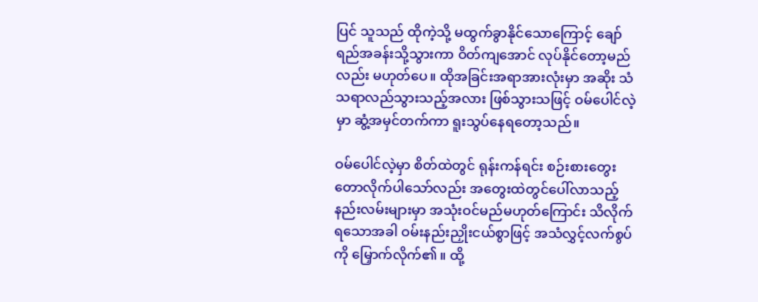ပြင် သူသည် ထိုကဲ့သို့ မထွက်ခွာနိုင်သောကြောင့် ချော်ရည်အခန်းသို့သွားကာ ဝိတ်ကျအောင် လုပ်နိုင်တော့မည်လည်း မဟုတ်ပေ။ ထိုအခြင်းအရာအားလုံးမှာ အဆိုး သံသရာလည်သွားသည့်အလား ဖြစ်သွားသဖြင့် ဝမ်ပေါင်လဲ့မှာ ဆွံ့အမှင်တက်ကာ ရူးသွပ်နေရတော့သည်။

ဝမ်ပေါင်လဲ့မှာ စိတ်ထဲတွင် ရုန်းကန်ရင်း စဉ်းစားတွေးတောလိုက်ပါသော်လည်း အတွေးထဲတွင်ပေါ်လာသည့် နည်းလမ်းများမှာ အသုံးဝင်မည်မဟုတ်ကြောင်း သိလိုက်ရသောအခါ ဝမ်းနည်းညှိုးငယ်စွာဖြင့် အသံလွှင့်လက်စွပ်ကို မြှောက်လိုက်၏။ ထို့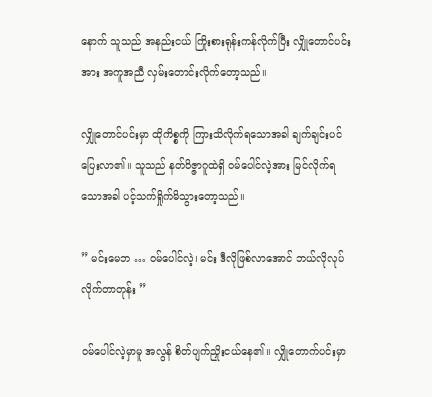နောက် သူသည် အနည်းငယ် ကြိုးစားရုန်းကန်လိုက်ပြီး လျှိုတောင်ပင်းအား အကူအညီ လှမ်းတောင်းလိုက်တော့သည်။

လျှိုတောင်ပင်းမှာ ထိုကိစ္စကို ကြားသိလိုက်ရသောအခါ ချက်ချင်းပင် ပြေးလာ၏။ သူသည် နတ်ဝိဇ္ဇာဂူထဲရှိ ဝမ်ပေါင်လဲ့အား မြင်လိုက်ရသောအခါ ပင့်သက်ရှိုက်မိသွားတော့သည်။

” မင်းမေဘ … ဝမ်ပေါင်လဲ့၊ မင်း ဒီလိုဖြစ်လာအောင် ဘယ်လိုလုပ်လိုက်တာတုန်း ”

ဝမ်ပေါင်လဲ့မှာမူ အလွန် စိတ်ပျက်ညှိုးငယ်နေ၏။ လျှိုတောက်ပင်းမှာ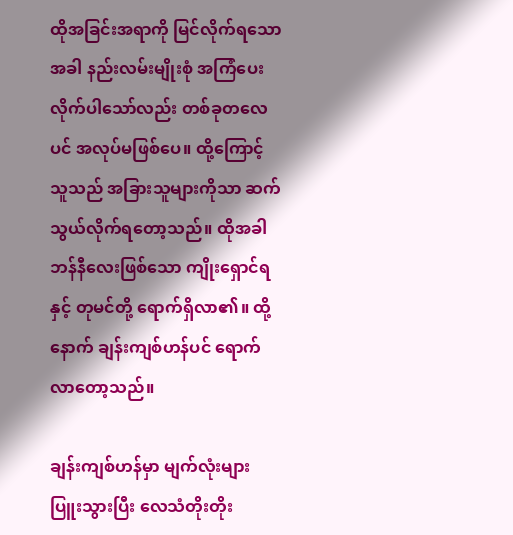ထိုအခြင်းအရာကို မြင်လိုက်ရသောအခါ နည်းလမ်းမျိုးစုံ အကြံပေးလိုက်ပါသော်လည်း တစ်ခုတလေပင် အလုပ်မဖြစ်ပေ။ ထို့ကြောင့် သူသည် အခြားသူများကိုသာ ဆက်သွယ်လိုက်ရတော့သည်။ ထိုအခါ ဘန်နီလေးဖြစ်သော ကျိုးရှောင်ရနှင့် တုမင်တို့ ရောက်ရှိလာ၏။ ထို့နောက် ချန်းကျစ်ဟန်ပင် ရောက်လာတော့သည်။

ချန်းကျစ်ဟန်မှာ မျက်လုံးများပြူးသွားပြီး လေသံတိုးတိုး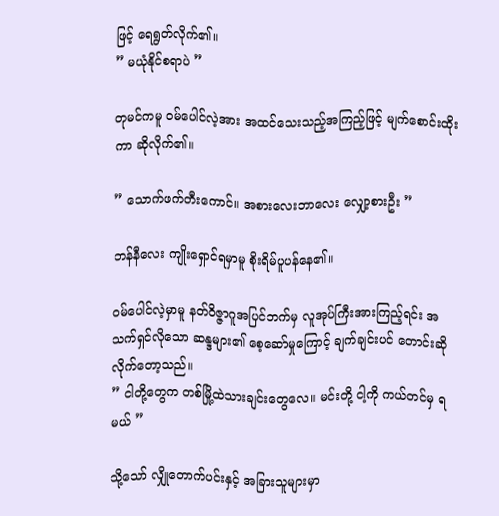ဖြင့် ရေရွတ်လိုက်၏။
” မယုံနိုင်စရာပဲ ”

တုမင်ကမူ ဝမ်ပေါင်လဲ့အား အထင်သေးသည့်အကြည့်ဖြင့် မျက်စောင်းထိုးကာ ဆိုလိုက်၏။

” သောက်ဖက်တီးကောင်။ အစားလေးဘာလေး လျှော့စားဦး ”

ဘန်နီလေး ကျိုးရှောင်ရမှာမူ စိုးရိမ်ပူပန်နေ၏။

ဝမ်ပေါင်လဲ့မှာမူ နတ်ဝိဇ္ဇာဂူအပြင်ဘက်မှ လူအုပ်ကြီးအားကြည့်ရင်း အသက်ရှင်လိုသော ဆန္ဒများ၏ စေ့ဆော်မှုကြောင့် ချက်ချင်းပင် တောင်းဆိုလိုက်တော့သည်။
” ငါတို့တွေက တစ်မြို့ထဲသားချင်းတွေလေ။ မင်းတို့ ငါ့ကို ကယ်တင်မှ ရမယ် ”

သို့သော် လျှိုတောက်ပင်းနှင့် အခြားသူများမှာ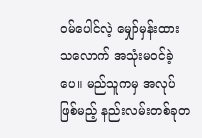ဝမ်ပေါင်လဲ့ မျှော်မှန်းထားသလောက် အသုံးမဝင်ခဲ့ပေ။ မည်သူကမှ အလုပ်ဖြစ်မည့် နည်းလမ်းတစ်ခုတ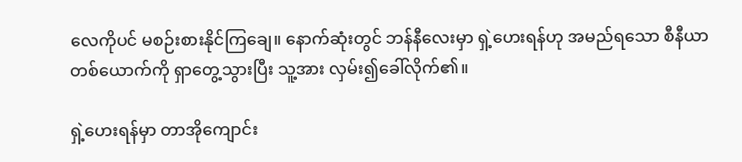လေကိုပင် မစဉ်းစားနိုင်ကြချေ။ နောက်ဆုံးတွင် ဘန်နီလေးမှာ ရှဲ့ဟေးရန်ဟု အမည်ရသော စီနီယာတစ်ယောက်ကို ရှာတွေ့သွားပြီး သူ့အား လှမ်း၍ခေါ်လိုက်၏။

ရှဲ့ဟေးရန်မှာ တာအိုကျောင်း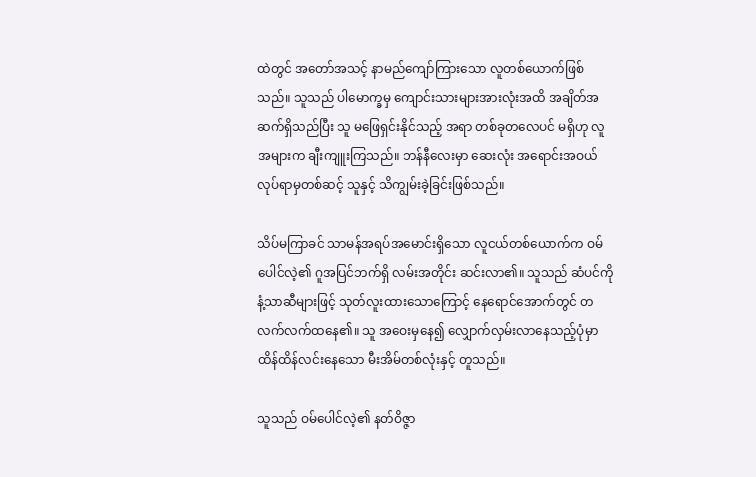ထဲတွင် အတော်အသင့် နာမည်ကျော်ကြားသော လူတစ်ယောက်ဖြစ်သည်။ သူသည် ပါမောက္ခမှ ကျောင်းသားများအားလုံးအထိ အချိတ်အဆက်ရှိသည်ပြီး သူ မဖြေရှင်းနိုင်သည့် အရာ တစ်ခုတလေပင် မရှိဟု လူအများက ချီးကျူးကြသည်။ ဘန်နီလေးမှာ ဆေးလုံး အရောင်းအဝယ်လုပ်ရာမှတစ်ဆင့် သူနှင့် သိကျွမ်းခဲ့ခြင်းဖြစ်သည်။

သိပ်မကြာခင် သာမန်အရပ်အမောင်းရှိသော လူငယ်တစ်ယောက်က ဝမ်ပေါင်လဲ့၏ ဂူအပြင်ဘက်ရှိ လမ်းအတိုင်း ဆင်းလာ၏။ သူသည် ဆံပင်ကို နံ့သာဆီများဖြင့် သုတ်လူးထားသောကြောင့် နေရောင်အောက်တွင် တလက်လက်ထနေ၏။ သူ အဝေးမှနေ၍ လျှောက်လှမ်းလာနေသည့်ပုံမှာ ထိန်ထိန်လင်းနေသော မီးအိမ်တစ်လုံးနှင့် တူသည်။

သူသည် ဝမ်ပေါင်လဲ့၏ နတ်ဝိဇ္ဇာ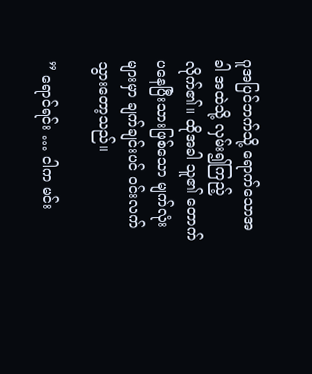ဂူအပြင်ဘက်သို့ ရောက်သောအခါ အထဲသို့ လှမ်း၍ကြည့်လိုက်၏။ ထိုအခါ သူ၏ တောက်ပနေပြီးသားဖြစ်သော မျက်လုံးများမှာ ချက်ချင်းပင် ဝင်းလက်သွားတော့သည်။

” ရောင်ရင်း … ငါက မင်း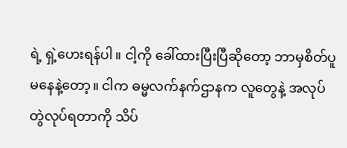ရဲ့ ရှဲ့ဟေးရန်ပါ။ ငါ့ကို ခေါ်ထားပြီးပြီဆိုတော့ ဘာမှစိတ်ပူမနေနဲ့တော့။ ငါက ဓမ္မလက်နက်ဌာနက လူတွေနဲ့ အလုပ်တွဲလုပ်ရတာကို သိပ်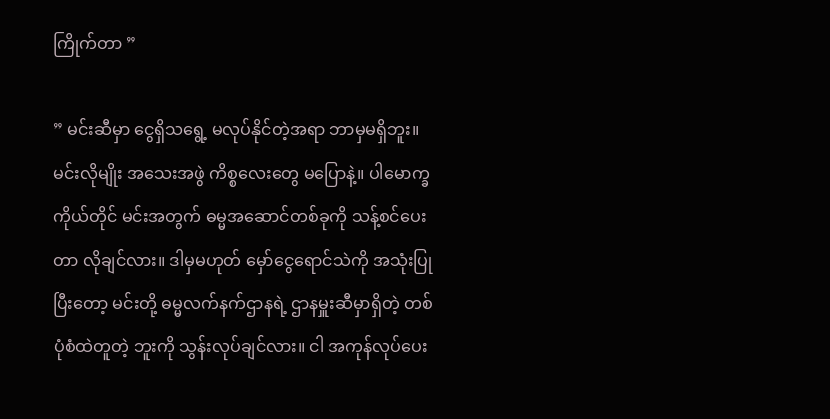ကြိုက်တာ ”

” မင်းဆီမှာ ‌ငွေရှိသရွေ့ မလုပ်နိုင်တဲ့အရာ ဘာမှမရှိဘူး။ မင်းလိုမျိုး အသေးအဖွဲ ကိစ္စလေးတွေ မပြောနဲ့။ ပါမောက္ခကိုယ်တိုင် မင်းအတွက် ဓမ္မအဆောင်တစ်ခုကို သန့်စင်ပေးတာ လိုချင်လား။ ဒါမှမဟုတ် မှော်ငွေရောင်သဲကို အသုံးပြုပြီးတော့ မင်းတို့ ဓမ္မလက်နက်ဌာနရဲ့ ဌာနမှူးဆီမှာရှိတဲ့ တစ်ပုံစံထဲတူတဲ့ ဘူးကို သွန်းလုပ်ချင်လား။ ငါ အကုန်လုပ်ပေး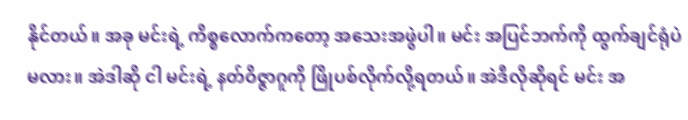နိုင်တယ်။ အခု မင်းရဲ့ ကိစ္စလောက်ကတော့ အသေးအဖွဲပါ။ မင်း အပြင်ဘက်ကို ထွက်ချင်ရုံပဲမလား။ အဲဒါဆို ငါ မင်းရဲ့ နတ်ဝိဇ္ဇာဂူကို ဖြိုပစ်လိုက်လို့ရတယ်။ အဲဒီလိုဆိုရင် မင်း အ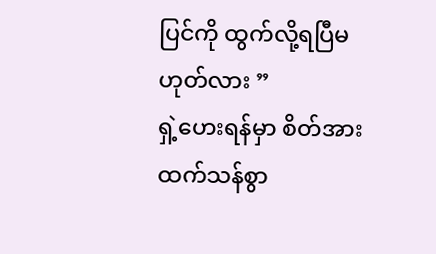ပြင်ကို ထွက်လို့ရပြီမဟုတ်လား ”
ရှဲ့ဟေးရန်မှာ စိတ်အားထက်သန်စွာ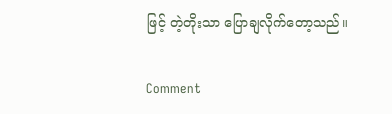ဖြင့် တဲ့တိုးသာ ပြောချလိုက်တော့သည်။

Comment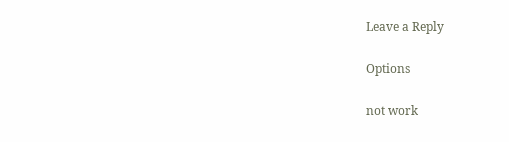Leave a Reply

Options

not work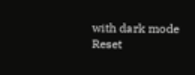with dark mode
Reset